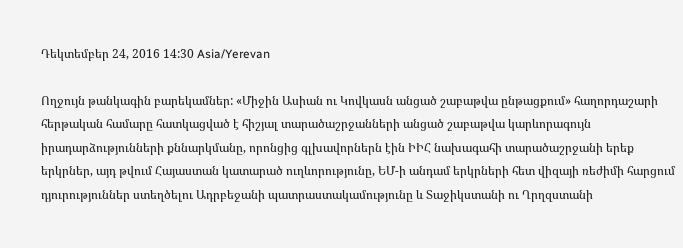Դեկտեմբեր 24, 2016 14:30 Asia/Yerevan

Ողջույն թանկագին բարեկամներ: «Միջին Ասիան ու Կովկասն անցած շաբաթվա ընթացքում» հաղորդաշարի հերթական համարը հատկացված է հիշյալ տարածաշրջանների անցած շաբաթվա կարևորագույն իրադարձությունների քննարկմանը, որոնցից գլխավորներն էին ԻԻՀ նախագահի տարածաշրջանի երեք երկրներ, այդ թվում Հայաստան կատարած ուղևորությունը, ԵՄ-ի անդամ երկրների հետ վիզայի ռեժիմի հարցում դյուրություններ ստեղծելու Ադրբեջանի պատրաստակամությունը և Տաջիկստանի ու Ղրղզստանի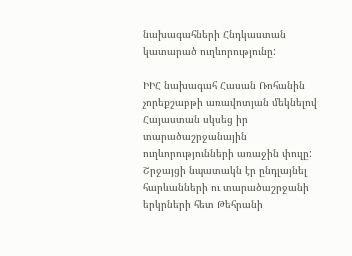նախագահների Հնդկաստան կատարած ուղևորությունը:

ԻԻՀ նախագահ Հասան Ռոհանին չորեքշաբթի առավոտյան մեկնելով Հայաստան սկսեց իր տարածաշրջանային ուղևորությունների առաջին փուլը: Շրջայցի նպատակն էր ընդլայնել հարևանների ու տարածաշրջանի երկրների հետ Թեհրանի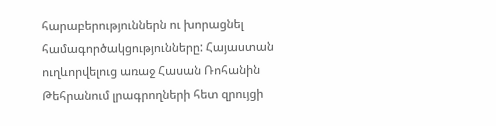հարաբերություններն ու խորացնել համագործակցությունները: Հայաստան ուղևորվելուց առաջ Հասան Ռոհանին Թեհրանում լրագրողների հետ զրույցի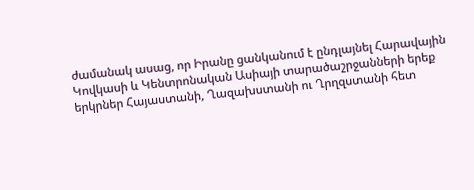ժամանակ ասաց, որ Իրանը ցանկանում է ընդլայնել Հարավային Կովկասի և Կենտրոնական Ասիայի տարածաշրջանների երեք երկրներ Հայաստանի, Ղազախստանի ու Ղրղզստանի հետ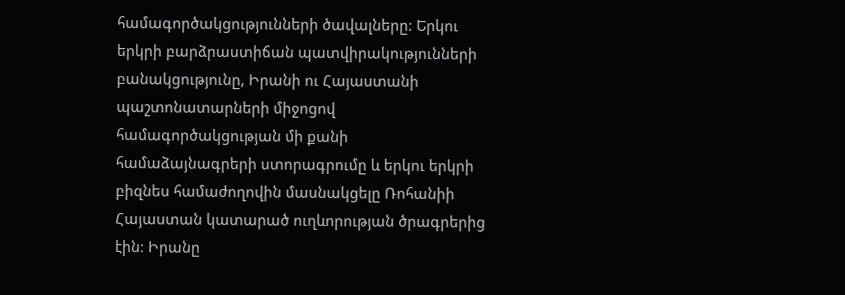համագործակցությունների ծավալները: Երկու երկրի բարձրաստիճան պատվիրակությունների բանակցությունը, Իրանի ու Հայաստանի պաշտոնատարների միջոցով համագործակցության մի քանի համաձայնագրերի ստորագրումը և երկու երկրի բիզնես համաժողովին մասնակցելը Ռոհանիի Հայաստան կատարած ուղևորության ծրագրերից էին: Իրանը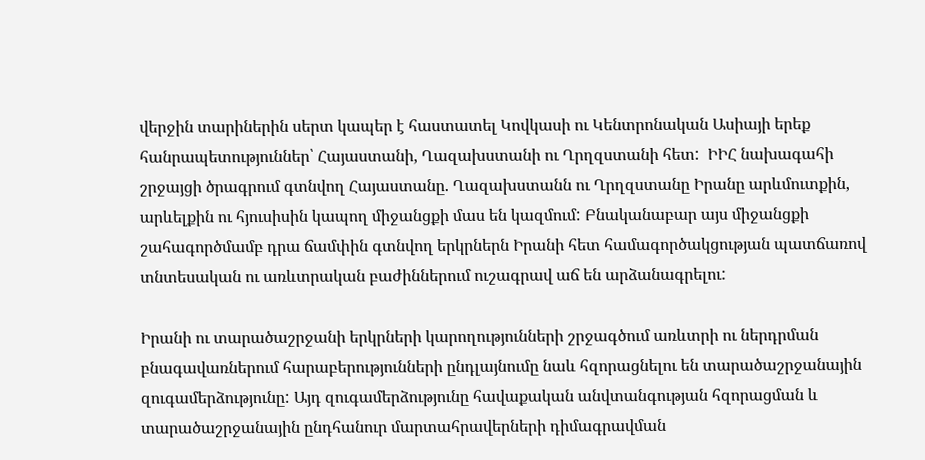վերջին տարիներին սերտ կապեր է հաստատել Կովկասի ու Կենտրոնական Ասիայի երեք հանրապետություններ՝ Հայաստանի, Ղազախստանի ու Ղրղզստանի հետ:  ԻԻՀ նախագահի շրջայցի ծրագրում գտնվող Հայաստանը. Ղազախստանն ու Ղրղզստանը Իրանը արևմուտքին, արևելքին ու հյուսիսին կապող միջանցքի մաս են կազմում: Բնականաբար այս միջանցքի շահագործմամբ դրա ճամփին գտնվող երկրներն Իրանի հետ համագործակցության պատճառով տնտեսական ու առևտրական բաժիններում ուշագրավ աճ են արձանագրելու:

Իրանի ու տարածաշրջանի երկրների կարողությունների շրջագծում առևտրի ու ներդրման բնագավառներում հարաբերությունների ընդլայնումը նաև հզորացնելու են տարածաշրջանային զուգամերձությունը: Այդ զուգամերձությունը հավաքական անվտանգության հզորացման և տարածաշրջանային ընդհանուր մարտահրավերների դիմագրավման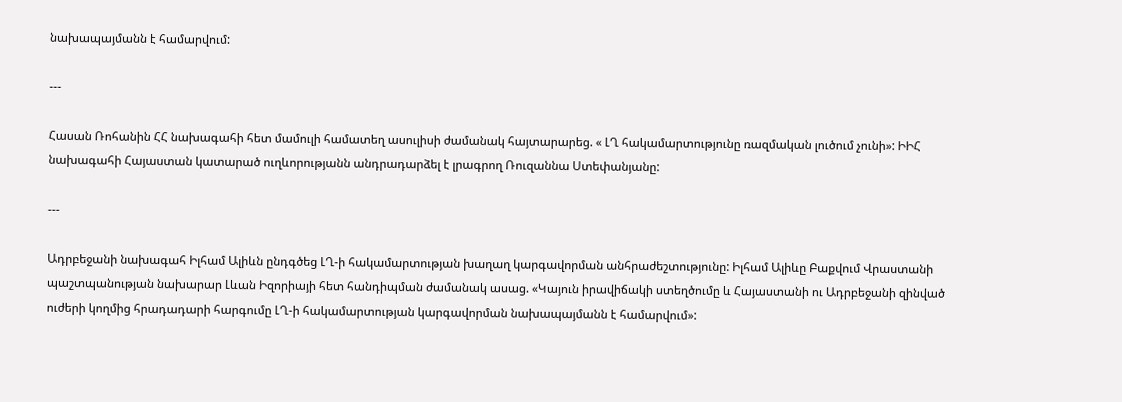նախապայմանն է համարվում:

---

Հասան Ռոհանին ՀՀ նախագահի հետ մամուլի համատեղ ասուլիսի ժամանակ հայտարարեց. « ԼՂ հակամարտությունը ռազմական լուծում չունի»: ԻԻՀ նախագահի Հայաստան կատարած ուղևորությանն անդրադարձել է լրագրող Ռուզաննա Ստեփանյանը:

---

Ադրբեջանի նախագահ Իլհամ Ալիևն ընդգծեց ԼՂ-ի հակամարտության խաղաղ կարգավորման անհրաժեշտությունը: Իլհամ Ալիևը Բաքվում Վրաստանի պաշտպանության նախարար Լևան Իզորիայի հետ հանդիպման ժամանակ ասաց. «Կայուն իրավիճակի ստեղծումը և Հայաստանի ու Ադրբեջանի զինված ուժերի կողմից հրադադարի հարգումը ԼՂ-ի հակամարտության կարգավորման նախապայմանն է համարվում»: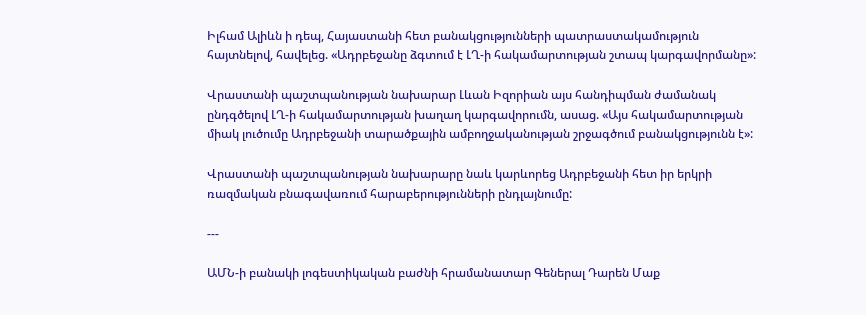Իլհամ Ալիևն ի դեպ, Հայաստանի հետ բանակցությունների պատրաստակամություն հայտնելով, հավելեց. «Ադրբեջանը ձգտում է ԼՂ-ի հակամարտության շտապ կարգավորմանը»:

Վրաստանի պաշտպանության նախարար Լևան Իզորիան այս հանդիպման ժամանակ ընդգծելով ԼՂ-ի հակամարտության խաղաղ կարգավորումն, ասաց. «Այս հակամարտության միակ լուծումը Ադրբեջանի տարածքային ամբողջականության շրջագծում բանակցությունն է»:

Վրաստանի պաշտպանության նախարարը նաև կարևորեց Ադրբեջանի հետ իր երկրի ռազմական բնագավառում հարաբերությունների ընդլայնումը:

---

ԱՄՆ-ի բանակի լոգեստիկական բաժնի հրամանատար Գեներալ Դարեն Մաք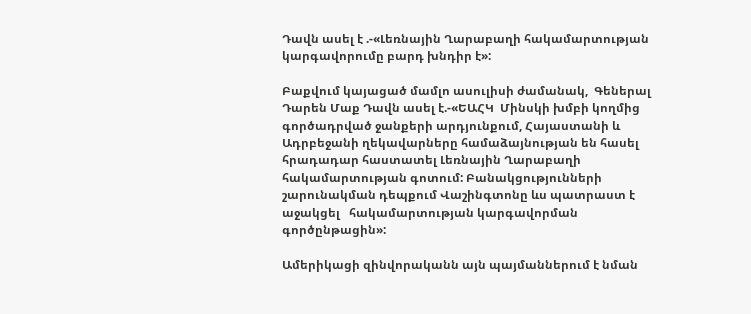Դավն ասել է .-«Լեռնային Ղարաբաղի հակամարտության կարգավորումը բարդ խնդիր է»:

Բաքվում կայացած մամլո ասուլիսի ժամանակ,  Գեներալ Դարեն Մաք Դավն ասել է.-«ԵԱՀԿ  Մինսկի խմբի կողմից գործադրված ջանքերի արդյունքում, Հայաստանի և Ադրբեջանի ղեկավարները համաձայնության են հասել հրադադար հաստատել Լեռնային Ղարաբաղի հակամարտության գոտում: Բանակցությունների շարունակման դեպքում Վաշինգտոնը ևս պատրաստ է աջակցել   հակամարտության կարգավորման գործընթացին»:

Ամերիկացի զինվորականն այն պայմաններում է նման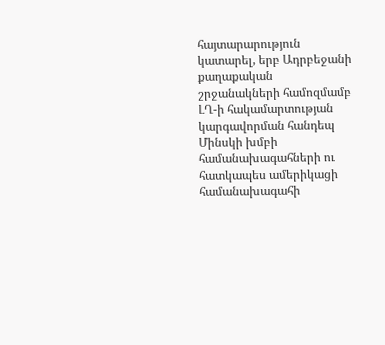հայտարարություն կատարել, երբ Ադրբեջանի քաղաքական շրջանակների համոզմամբ ԼՂ-ի հակամարտության կարգավորման հանդեպ Մինսկի խմբի համանախագահների ու հատկապես ամերիկացի համանախագահի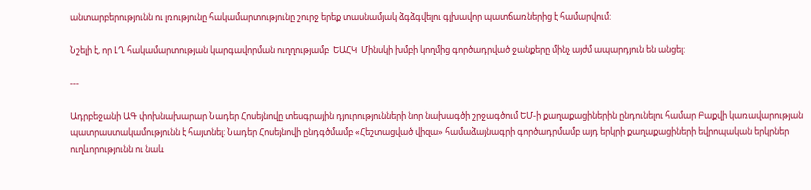անտարբերությունն ու լռությունը հակամարտությունը շուրջ երեք տասնամյակ ձգձգվելու գլխավոր պատճառներից է համարվում:

Նշելի է, որ ԼՂ հակամարտության կարգավորման ուղղությամբ  ԵԱՀԿ  Մինսկի խմբի կողմից գործադրված ջանքերը մինչ այժմ ապարդյուն են անցել:

---

Ադրբեջանի ԱԳ փոխնախարար Նադեր Հոսեյնովը տեսգրային դյուրությունների նոր նախագծի շրջագծում ԵՄ-ի քաղաքացիներին ընդունելու համար Բաքվի կառավարության պատրաստակամությունն է հայտնել: Նադեր Հոսեյնովի ընդգծմամբ «Հեշտացված վիզա» համաձայնագրի գործադրմամբ այդ երկրի քաղաքացիների եվրոպական երկրներ ուղևորությունն ու նաև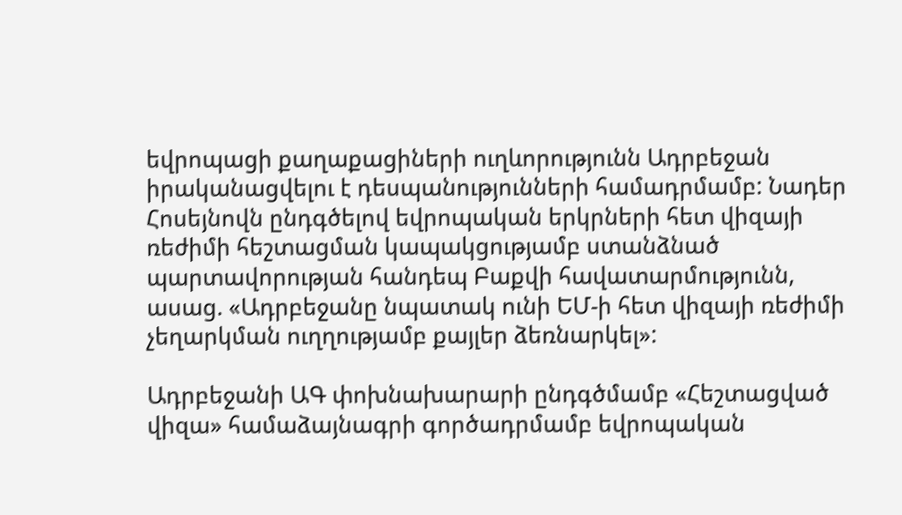եվրոպացի քաղաքացիների ուղևորությունն Ադրբեջան իրականացվելու է դեսպանությունների համադրմամբ: Նադեր Հոսեյնովն ընդգծելով եվրոպական երկրների հետ վիզայի ռեժիմի հեշտացման կապակցությամբ ստանձնած պարտավորության հանդեպ Բաքվի հավատարմությունն, ասաց. «Ադրբեջանը նպատակ ունի ԵՄ-ի հետ վիզայի ռեժիմի չեղարկման ուղղությամբ քայլեր ձեռնարկել»:

Ադրբեջանի ԱԳ փոխնախարարի ընդգծմամբ «Հեշտացված վիզա» համաձայնագրի գործադրմամբ եվրոպական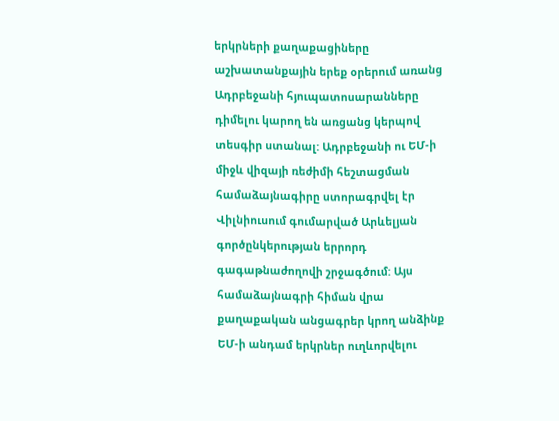երկրների քաղաքացիները աշխատանքային երեք օրերում առանց Ադրբեջանի հյուպատոսարանները դիմելու կարող են առցանց կերպով տեսգիր ստանալ: Ադրբեջանի ու ԵՄ-ի միջև վիզայի ռեժիմի հեշտացման համաձայնագիրը ստորագրվել էր Վիլնիուսում գումարված Արևելյան գործընկերության երրորդ գագաթնաժողովի շրջագծում: Այս համաձայնագրի հիման վրա քաղաքական անցագրեր կրող անձինք ԵՄ-ի անդամ երկրներ ուղևորվելու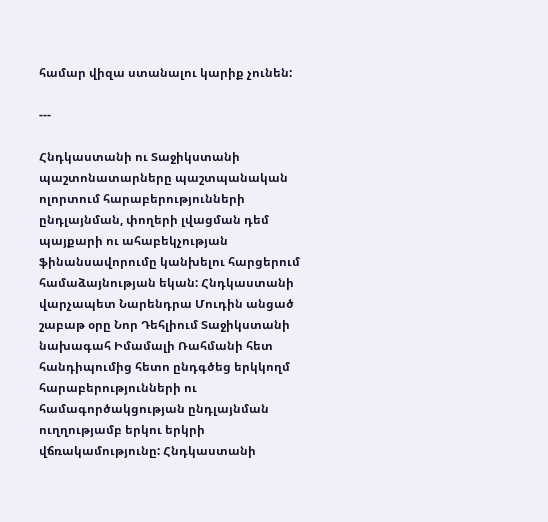համար վիզա ստանալու կարիք չունեն:

---

Հնդկաստանի ու Տաջիկստանի պաշտոնատարները պաշտպանական ոլորտում հարաբերությունների ընդլայնման, փողերի լվացման դեմ պայքարի ու ահաբեկչության ֆինանսավորումը կանխելու հարցերում համաձայնության եկան: Հնդկաստանի վարչապետ Նարենդրա Մուդին անցած շաբաթ օրը Նոր Դեհլիում Տաջիկստանի նախագահ Իմամալի Ռահմանի հետ հանդիպումից հետո ընդգծեց երկկողմ հարաբերությունների ու համագործակցության ընդլայնման ուղղությամբ երկու երկրի վճռակամությունը: Հնդկաստանի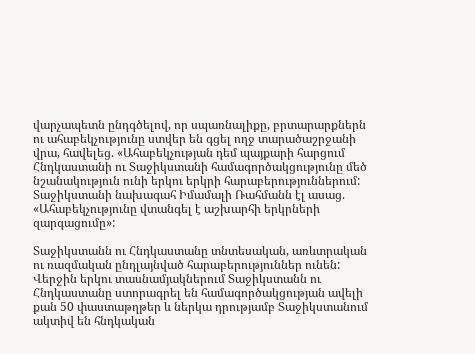վարչապետն ընդգծելով, որ սպառնալիքը, բրտարարքներն ու ահաբեկչությունը ստվեր են գցել ողջ տարածաշրջանի վրա, հավելեց. «Ահաբեկչության դեմ պայքարի հարցում Հնդկաստանի ու Տաջիկստանի համագործակցությունը մեծ նշանակություն ունի երկու երկրի հարաբերություններում: Տաջիկստանի նախագահ Իմամալի Ռահմանն էլ ասաց. «Ահաբեկչությունը վտանգել է աշխարհի երկրների զարգացումը»:

Տաջիկստանն ու Հնդկաստանը տնտեսական, առևտրական ու ռազմական ընդլայնված հարաբերություններ ունեն: Վերջին երկու տասնամյակներում Տաջիկստանն ու Հնդկաստանը ստորագրել են համագործակցության ավելի քան 50 փաստաթղթեր և ներկա դրությամբ Տաջիկստանում ակտիվ են հնդկական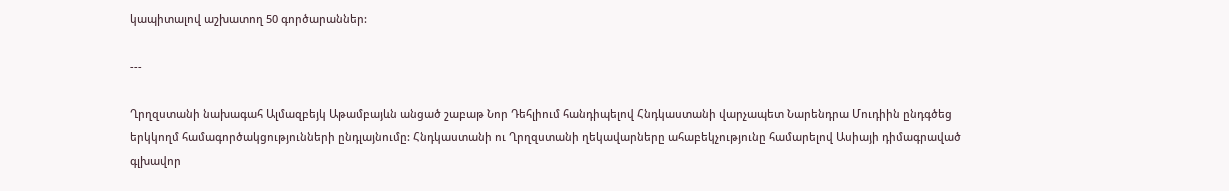կապիտալով աշխատող 50 գործարաններ:

---

Ղրղզստանի նախագահ Ալմազբեյկ Աթամբայևն անցած շաբաթ Նոր Դեհլիում հանդիպելով Հնդկաստանի վարչապետ Նարենդրա Մուդիին ընդգծեց երկկողմ համագործակցությունների ընդլայնումը: Հնդկաստանի ու Ղրղզստանի ղեկավարները ահաբեկչությունը համարելով Ասիայի դիմագրաված գլխավոր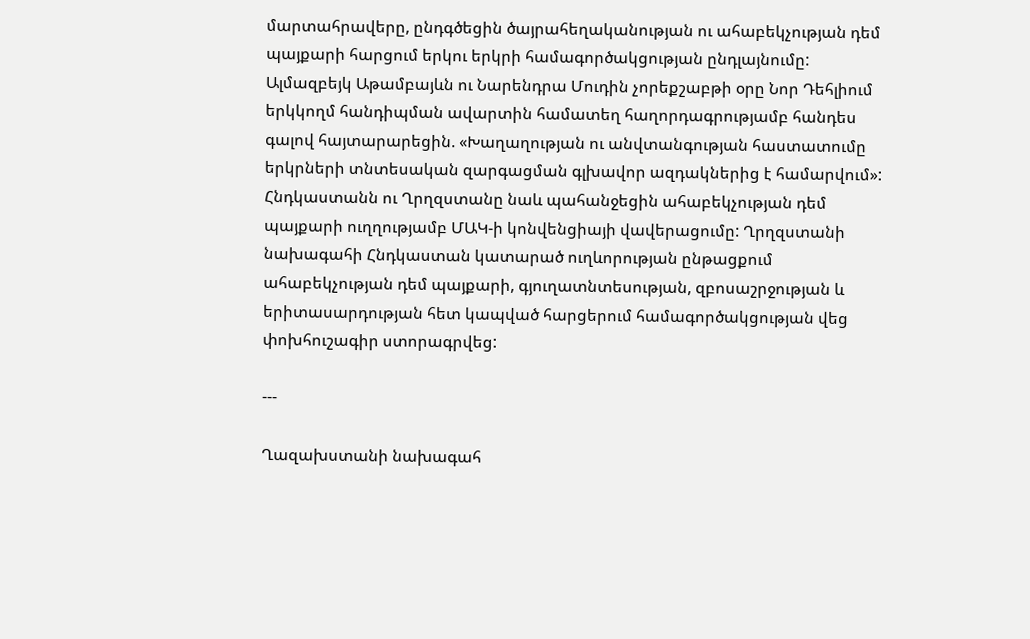մարտահրավերը, ընդգծեցին ծայրահեղականության ու ահաբեկչության դեմ պայքարի հարցում երկու երկրի համագործակցության ընդլայնումը: Ալմազբեյկ Աթամբայևն ու Նարենդրա Մուդին չորեքշաբթի օրը Նոր Դեհլիում երկկողմ հանդիպման ավարտին համատեղ հաղորդագրությամբ հանդես գալով հայտարարեցին. «Խաղաղության ու անվտանգության հաստատումը երկրների տնտեսական զարգացման գլխավոր ազդակներից է համարվում»: Հնդկաստանն ու Ղրղզստանը նաև պահանջեցին ահաբեկչության դեմ պայքարի ուղղությամբ ՄԱԿ-ի կոնվենցիայի վավերացումը: Ղրղզստանի նախագահի Հնդկաստան կատարած ուղևորության ընթացքում ահաբեկչության դեմ պայքարի, գյուղատնտեսության, զբոսաշրջության և երիտասարդության հետ կապված հարցերում համագործակցության վեց փոխհուշագիր ստորագրվեց:

---

Ղազախստանի նախագահ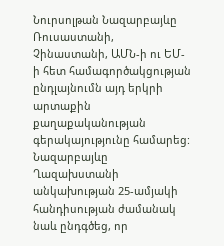Նուրսոլթան Նազարբայևը Ռուսաստանի, Չինաստանի, ԱՄՆ-ի ու ԵՄ-ի հետ համագործակցության ընդլայնումն այդ երկրի արտաքին քաղաքականության գերակայությունը համարեց: Նազարբայևը Ղազախստանի անկախության 25-ամյակի հանդիսության ժամանակ նաև ընդգծեց, որ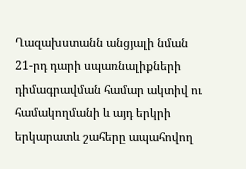Ղազախստանն անցյալի նման 21-րդ դարի սպառնալիքների դիմագրավման համար ակտիվ ու համակողմանի և այդ երկրի երկարատև շահերը ապահովող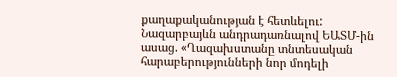քաղաքականության է հետևելու: Նազարբայևն անդրադառնալով ԵԱՏՄ-ին ասաց. «Ղազախստանը տնտեսական հարաբերությունների նոր մոդելի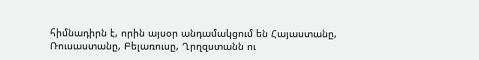հիմնադիրն է, որին այսօր անդամակցում են Հայաստանը, Ռուսաստանը, Բելառուսը, Ղրղզստանն ու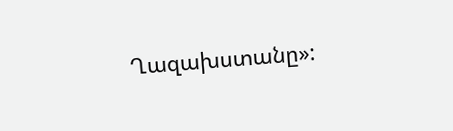Ղազախստանը»: